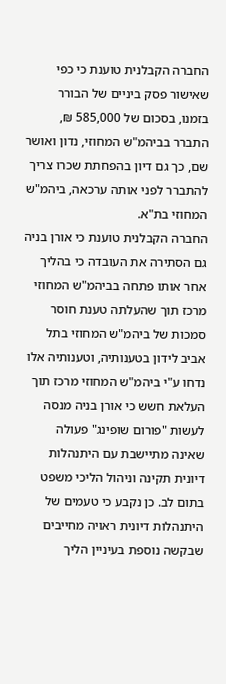החברה הקבלנית טוענת כי כפי שאישור פסק ביניים של הבורר בזמנו, בסכום של 585,000 ₪, התברר בביהמ"ש המחוזי, נדון ואושר שם, כך גם דיון בהפחתת שכרו צריך להתברר לפני אותה ערכאה, ביהמ"ש המחוזי בת"א.
החברה הקבלנית טוענת כי אורן בניה גם הסתירה את העובדה כי בהליך אחר אותו פתחה בביהמ"ש המחוזי מרכז תוך שהעלתה טענת חוסר סמכות של ביהמ"ש המחוזי בתל אביב לידון בטענותיה, וטענותיה אלו נדחו ע"י ביהמ"ש המחוזי מרכז תוך העלאת חשש כי אורן בניה מנסה לעשות "פורום שופינג" פעולה שאינה מתיישבת עם היתנהלות דיונית תקינה וניהול הליכי משפט בתום לב. כן נקבע כי טעמים של היתנהלות דיונית ראויה מחייבים שבקשה נוספת בעיניין הליך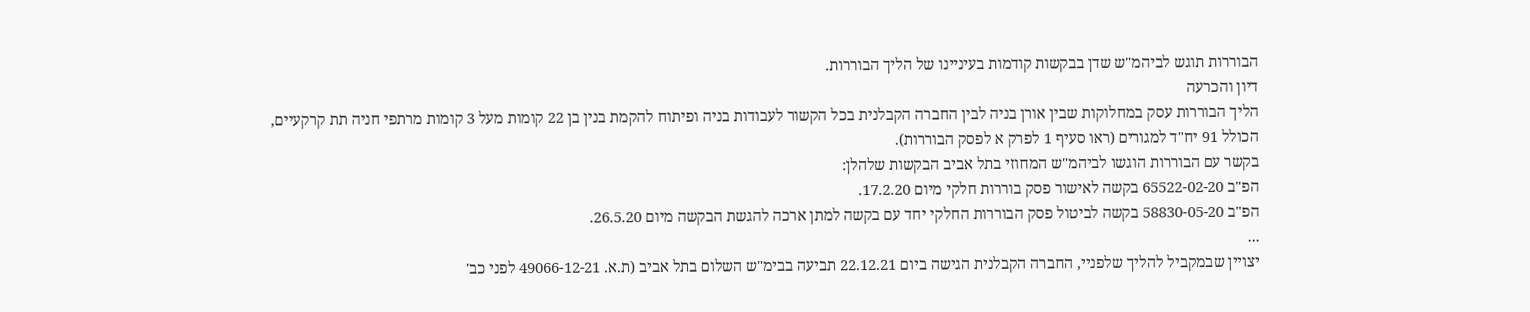הבוררות תוגש לביהמ"ש שדן בבקשות קודמות בעיניינו של הליך הבוררות.
דיון והכרעה
הליך הבוררות עסק במחלוקות שבין אורן בניה לבין החברה הקבלנית בכל הקשור לעבודות בניה ופיתוח להקמת בנין בן 22 קומות מעל 3 קומות מרתפי חניה תת קרקעיים, הכולל 91 יח"ד למגורים (ראו סעיף 1 לפרק א לפסק הבוררות).
בקשר עם הבוררות הוגשו לביהמ"ש המחוזי בתל אביב הבקשות שלהלן:
הפ"ב 65522-02-20 בקשה לאישור פסק בוררות חלקי מיום 17.2.20.
הפ"ב 58830-05-20 בקשה לביטול פסק הבוררות החלקי יחד עם בקשה למתן ארכה להגשת הבקשה מיום 26.5.20.
...
יצויין שבמקביל להליך שלפניי, החברה הקבלנית הגישה ביום 22.12.21 תביעה בבימ"ש השלום בתל אביב (ת.א. 49066-12-21 לפני כב'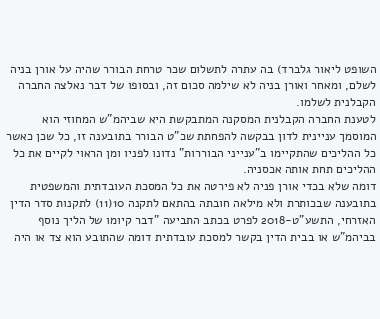השופט ליאור גלברד) בה עתרה לתשלום שכר טרחת הבורר שהיה על אורן בניה לשלם, ומאחר ואורן בניה לא שילמה סכום זה, ובסופו של דבר נאלצה החברה הקבלנית לשלמו.
לטענת החברה הקבלנית המסקנה המתבקשת היא שביהמ"ש המחוזי הוא המוסמך עניינית לדון בבקשה להפחתת שכ"ט הבורר בתובענה זו, כל שכן כאשר כל ההליכים שהתקיימו ב"ענייני הבוררות" נדונו לפניו ומן הראוי לקיים את כל ההליכים תחת אותה אכסניה.
דומה שלא בכדי אורן פניה לא פירטה את כל המסכת העובדתית והמשפטית בתובענה שבכותרת ולא מילאה חובתה בהתאם לתקנה 10(11) לתקנות סדר הדין האזרחי, התשע"ט-2018 לפרט בכתב התביעה "דבר קיומו של הליך נוסף בביהמ"ש או בבית הדין בקשר למסכת עובדתית דומה שהתובע הוא צד או היה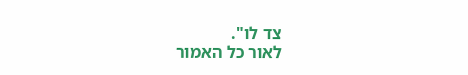צד לו".
לאור כל האמור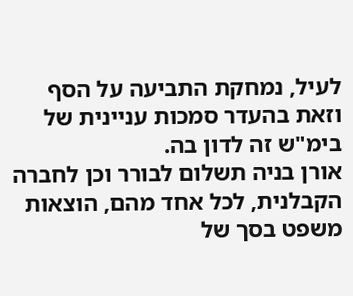לעיל, נמחקת התביעה על הסף וזאת בהעדר סמכות עניינית של בימ"ש זה לדון בה.
אורן בניה תשלום לבורר וכן לחברה הקבלנית, לכל אחד מהם, הוצאות משפט בסך של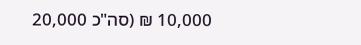10,000 ₪ (סה"כ 20,000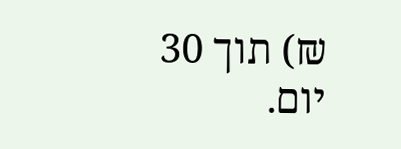₪) תוך 30 יום.